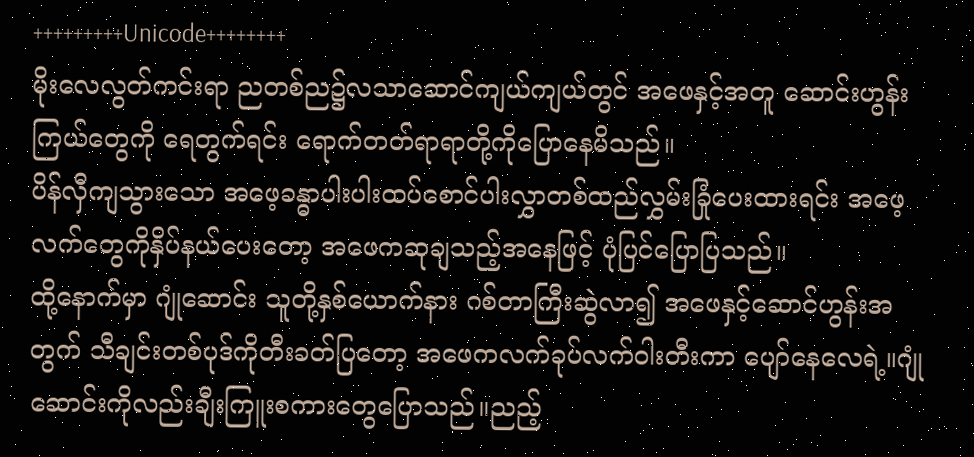+++++++++Unicode++++++++
မိုးလေလွတ်ကင်းရာ ညတစ်ည၌လသာဆောင်ကျယ်ကျယ်တွင် အဖေနှင့်အတူ ဆောင်းဟွန်းကြယ်တွေကို ရေတွက်ရင်း ရောက်တတ်ရာရာတို့ကိုပြောနေမိသည်။
ပိန်လှီကျသွားသော အဖေ့ခန္ဓာပါးပါးထပ်စောင်ပါးလွှာတစ်ထည်လွှမ်းခြုံပေးထားရင်း အဖေ့လက်တွေကိုနှိပ်နယ်ပေးတော့ အဖေကဆုချသည့်အနေဖြင့် ပုံပြင်ပြောပြသည်။
ထို့နောက်မှာ ဂျုံဆောင်း သူတို့နှစ်ယောက်နား ဂစ်တာကြီးဆွဲလာ၍ အဖေနှင့်ဆောင်ဟွန်းအတွက် သီချင်းတစ်ပုဒ်ကိုတီးခတ်ပြတော့ အဖေကလက်ခုပ်လက်ဝါးတီးကာ ပျော်နေလေရဲ့။ဂျုံဆောင်းကိုလည်းချီးကြူးစကားတွေပြောသည်။ညည့်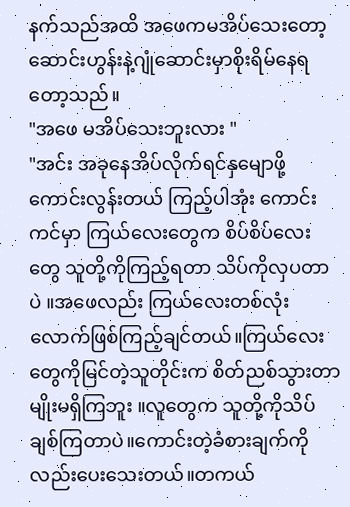နက်သည်အထိ အဖေကမအိပ်သေးတော့ ဆောင်းဟွန်းနဲ့ဂျုံဆောင်းမှာစိုးရိမ်နေရတော့သည်။
"အဖေ မအိပ်သေးဘူးလား "
"အင်း အခုနေအိပ်လိုက်ရင်နှမျောဖို့ကောင်းလွန်းတယ် ကြည့်ပါအုံး ကောင်းကင်မှာ ကြယ်လေးတွေက စိပ်စိပ်လေးတွေ သူတို့ကိုကြည့်ရတာ သိပ်ကိုလှပတာပဲ ။အဖေလည်း ကြယ်လေးတစ်လုံးလောက်ဖြစ်ကြည့်ချင်တယ်။ကြယ်လေးတွေကိုမြင်တဲ့သူတိုင်းက စိတ်ညစ်သွားတာမျိုးမရှိကြဘူး ။လူတွေက သူတို့ကိုသိပ်ချစ်ကြတာပဲ။ကောင်းတဲ့ခံစားချက်ကိုလည်းပေးသေးတယ်။တကယ်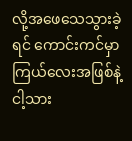လို့အဖေသေသွားခဲ့ရင် ကောင်းကင်မှာကြယ်လေးအဖြစ်နဲ့ ငါ့သား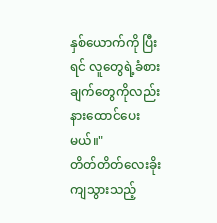နှစ်ယောက်ကို ပြီးရင် လူတွေရဲ့ခံစားချက်တွေကိုလည်း နားထောင်ပေးမယ်။"
တိတ်တိတ်လေးခိုးကျသွားသည့်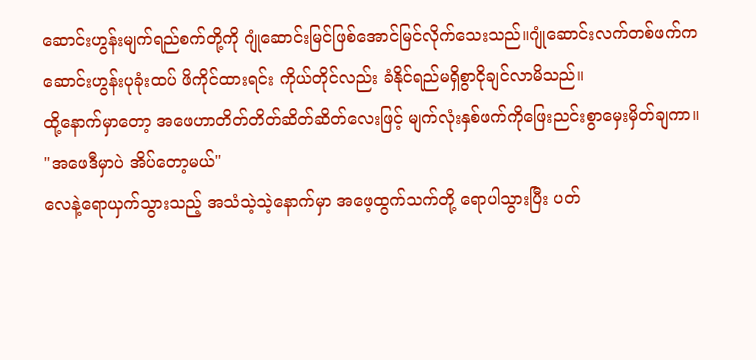ဆောင်းဟွန်းမျက်ရည်စက်တို့ကို ဂျုံဆောင်းမြင်ဖြစ်အောင်မြင်လိုက်သေးသည်။ဂျုံဆောင်းလက်တစ်ဖက်က ဆောင်းဟွန်းပုခုံးထပ် ဖိကိုင်ထားရင်း ကိုယ်တိုင်လည်း ခံနိုင်ရည်မရှိစွာငိုချင်လာမိသည်။
ထို့နောက်မှာတော့ အဖေဟာတိတ်တိတ်ဆိတ်ဆိတ်လေးဖြင့် မျက်လုံးနှစ်ဖက်ကိုဖြေးညင်းစွာမှေးမှိတ်ချကာ။
"အဖေဒီမှာပဲ အိပ်တော့မယ်"
လေနဲ့ရောယှက်သွားသည့် အသံသဲ့သဲ့နောက်မှာ အဖေ့ထွက်သက်တို့ ရောပါသွားပြီး ပတ်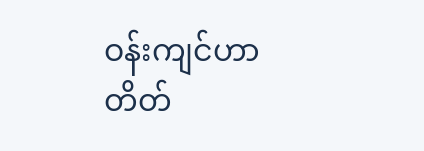ဝန်းကျင်ဟာတိတ်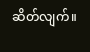ဆိတ်လျက်။